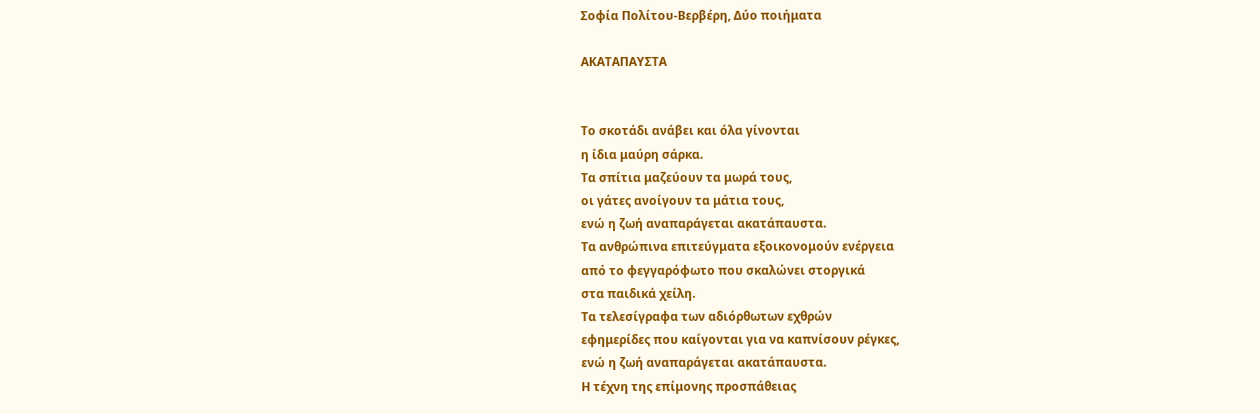Σοφία Πολίτου-Βερβέρη, Δύο ποιήματα

ΑΚΑΤΑΠΑΥΣΤΑ


Το σκοτάδι ανάβει και όλα γίνονται
η ίδια μαύρη σάρκα.
Τα σπίτια μαζεύουν τα μωρά τους,
οι γάτες ανοίγουν τα μάτια τους,
ενώ η ζωή αναπαράγεται ακατάπαυστα.
Τα ανθρώπινα επιτεύγματα εξοικονομούν ενέργεια
από το φεγγαρόφωτο που σκαλώνει στοργικά
στα παιδικά χείλη.
Τα τελεσίγραφα των αδιόρθωτων εχθρών
εφημερίδες που καίγονται για να καπνίσουν ρέγκες,
ενώ η ζωή αναπαράγεται ακατάπαυστα.
Η τέχνη της επίμονης προσπάθειας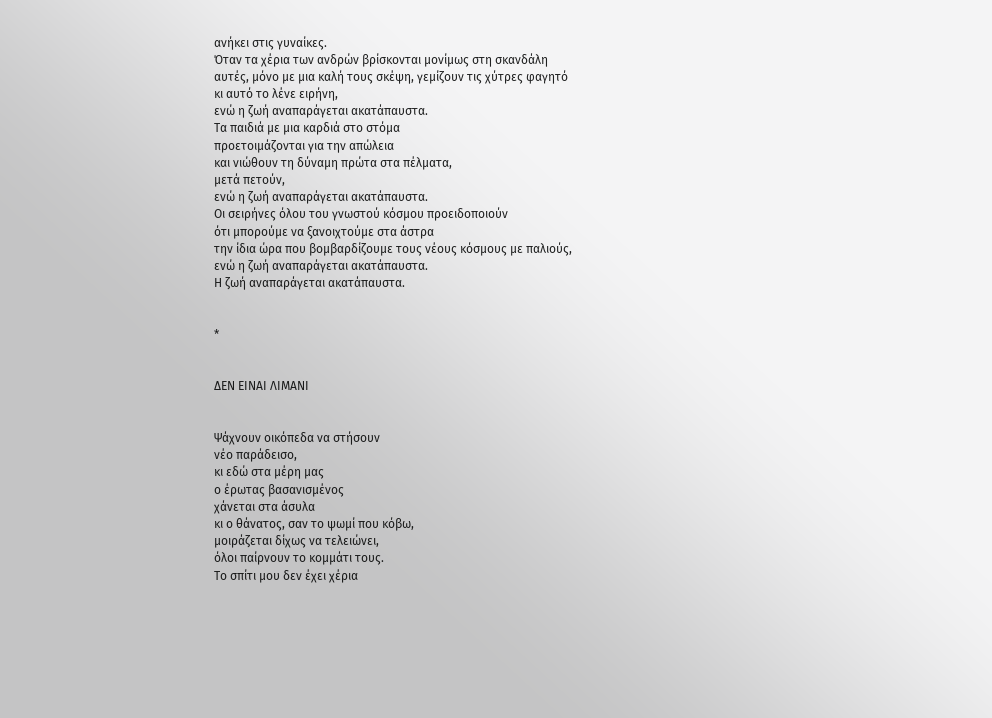ανήκει στις γυναίκες.
Όταν τα χέρια των ανδρών βρίσκονται μονίμως στη σκανδάλη
αυτές, μόνο με μια καλή τους σκέψη, γεμίζουν τις χύτρες φαγητό
κι αυτό το λένε ειρήνη,
ενώ η ζωή αναπαράγεται ακατάπαυστα.
Τα παιδιά με μια καρδιά στο στόμα
προετοιμάζονται για την απώλεια
και νιώθουν τη δύναμη πρώτα στα πέλματα,
μετά πετούν,
ενώ η ζωή αναπαράγεται ακατάπαυστα.
Οι σειρήνες όλου του γνωστού κόσμου προειδοποιούν
ότι μπορούμε να ξανοιχτούμε στα άστρα
την ίδια ώρα που βομβαρδίζουμε τους νέους κόσμους με παλιούς,
ενώ η ζωή αναπαράγεται ακατάπαυστα.
Η ζωή αναπαράγεται ακατάπαυστα.


*


ΔΕΝ ΕΙΝΑΙ ΛΙΜΑΝΙ


Ψάχνουν οικόπεδα να στήσουν
νέο παράδεισο,
κι εδώ στα μέρη μας
ο έρωτας βασανισμένος
χάνεται στα άσυλα
κι ο θάνατος, σαν το ψωμί που κόβω,
μοιράζεται δίχως να τελειώνει,
όλοι παίρνουν το κομμάτι τους.
Το σπίτι μου δεν έχει χέρια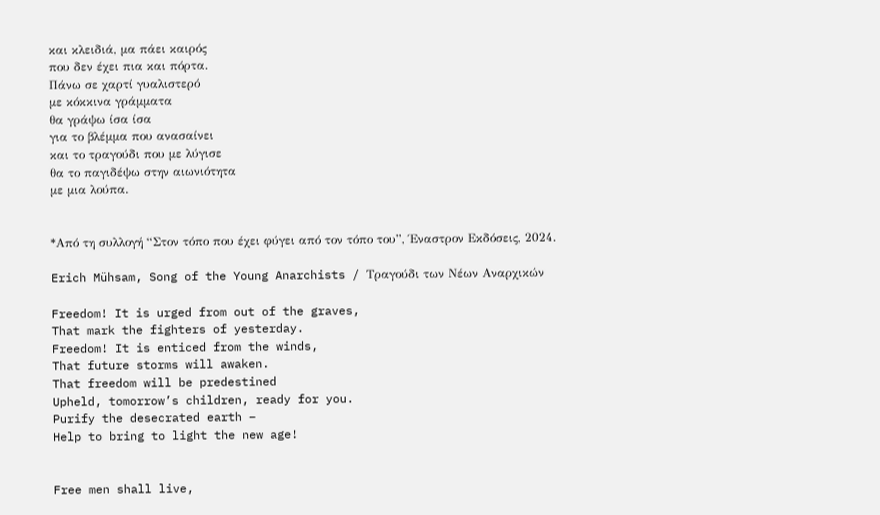και κλειδιά, μα πάει καιρός
που δεν έχει πια και πόρτα.
Πάνω σε χαρτί γυαλιστερό
με κόκκινα γράμματα
θα γράψω ίσα ίσα
για το βλέμμα που ανασαίνει
και το τραγούδι που με λύγισε
θα το παγιδέψω στην αιωνιότητα
με μια λούπα.


*Από τη συλλογή “Στον τόπο που έχει φύγει από τον τόπο του”, Έναστρον Εκδόσεις, 2024.

Erich Mühsam, Song of the Young Anarchists / Τραγούδι των Νέων Αναρχικών

Freedom! It is urged from out of the graves,
That mark the fighters of yesterday.
Freedom! It is enticed from the winds,
That future storms will awaken.
That freedom will be predestined
Upheld, tomorrow’s children, ready for you.
Purify the desecrated earth –
Help to bring to light the new age!


Free men shall live,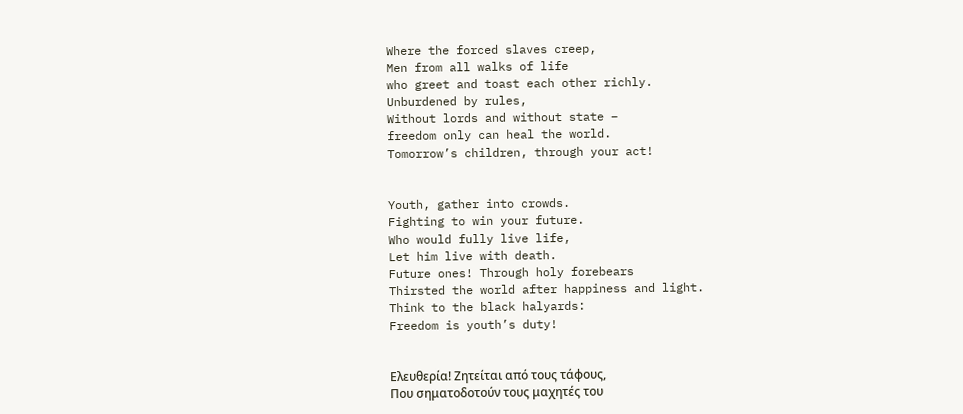Where the forced slaves creep,
Men from all walks of life
who greet and toast each other richly.
Unburdened by rules,
Without lords and without state –
freedom only can heal the world.
Tomorrow’s children, through your act!


Youth, gather into crowds.
Fighting to win your future.
Who would fully live life,
Let him live with death.
Future ones! Through holy forebears
Thirsted the world after happiness and light.
Think to the black halyards:
Freedom is youth’s duty!


Ελευθερία! Ζητείται από τους τάφους,
Που σηματοδοτούν τους μαχητές του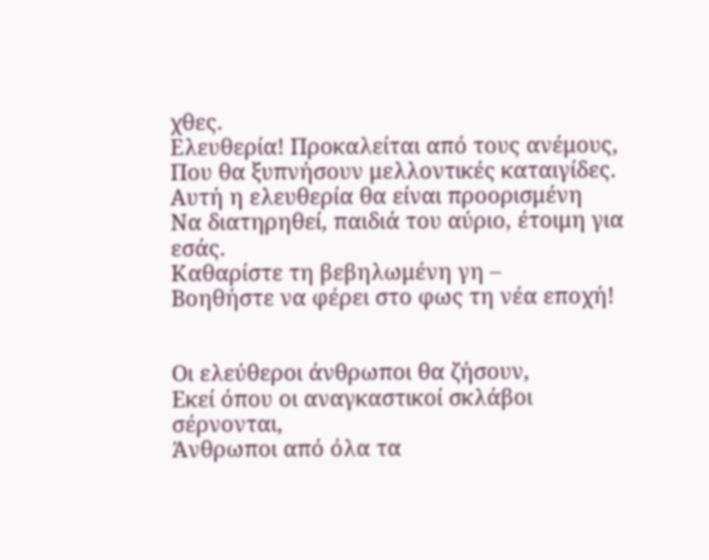χθες.
Ελευθερία! Προκαλείται από τους ανέμους,
Που θα ξυπνήσουν μελλοντικές καταιγίδες.
Αυτή η ελευθερία θα είναι προορισμένη
Να διατηρηθεί, παιδιά του αύριο, έτοιμη για εσάς.
Καθαρίστε τη βεβηλωμένη γη –
Βοηθήστε να φέρει στο φως τη νέα εποχή!


Οι ελεύθεροι άνθρωποι θα ζήσουν,
Εκεί όπου οι αναγκαστικοί σκλάβοι σέρνονται,
Άνθρωποι από όλα τα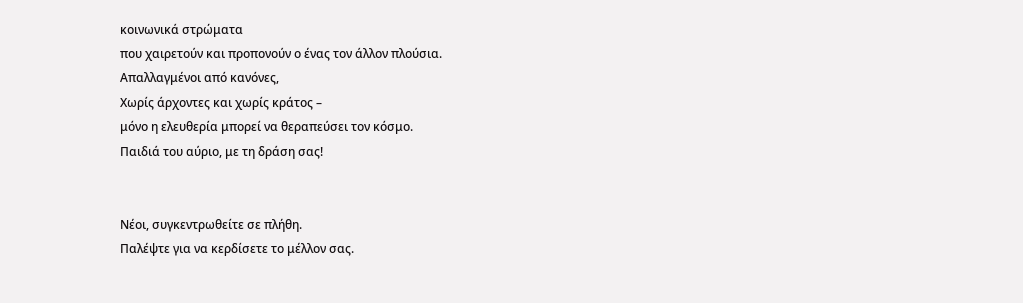κοινωνικά στρώματα
που χαιρετούν και προπονούν ο ένας τον άλλον πλούσια.
Απαλλαγμένοι από κανόνες,
Χωρίς άρχοντες και χωρίς κράτος –
μόνο η ελευθερία μπορεί να θεραπεύσει τον κόσμο.
Παιδιά του αύριο, με τη δράση σας!


Νέοι, συγκεντρωθείτε σε πλήθη.
Παλέψτε για να κερδίσετε το μέλλον σας.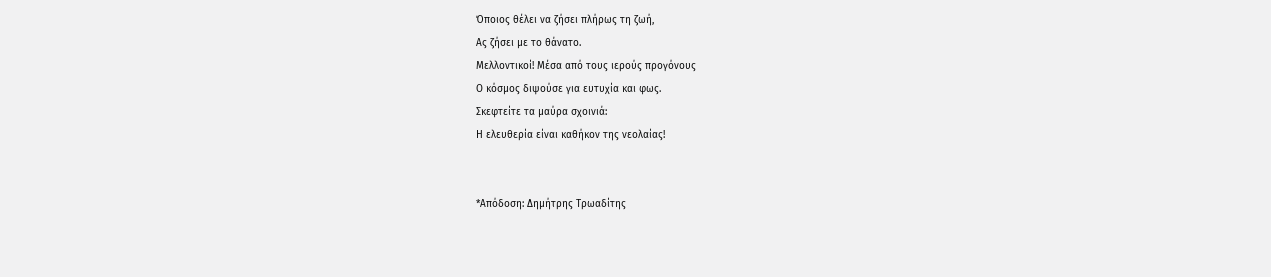Όποιος θέλει να ζήσει πλήρως τη ζωή,
Ας ζήσει με το θάνατο.
Μελλοντικοί! Μέσα από τους ιερούς προγόνους
Ο κόσμος διψούσε για ευτυχία και φως.
Σκεφτείτε τα μαύρα σχοινιά:
Η ελευθερία είναι καθήκον της νεολαίας!


*Απόδοση: Δημήτρης Τρωαδίτης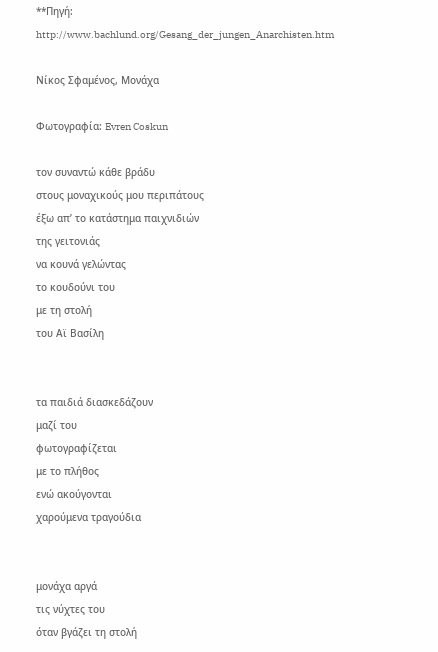**Πηγή: http://www.bachlund.org/Gesang_der_jungen_Anarchisten.htm

Nίκος Σφαμένος, Μονάχα

Φωτογραφία: Evren Coskun

τον συναντώ κάθε βράδυ
στους μοναχικούς μου περιπάτους
έξω απ’ το κατάστημα παιχνιδιών
της γειτονιάς
να κουνά γελώντας
το κουδούνι του
με τη στολή
του Αϊ Βασίλη


τα παιδιά διασκεδάζουν
μαζί του
φωτογραφίζεται
με το πλήθος
ενώ ακούγονται
χαρούμενα τραγούδια


μονάχα αργά
τις νύχτες του
όταν βγάζει τη στολή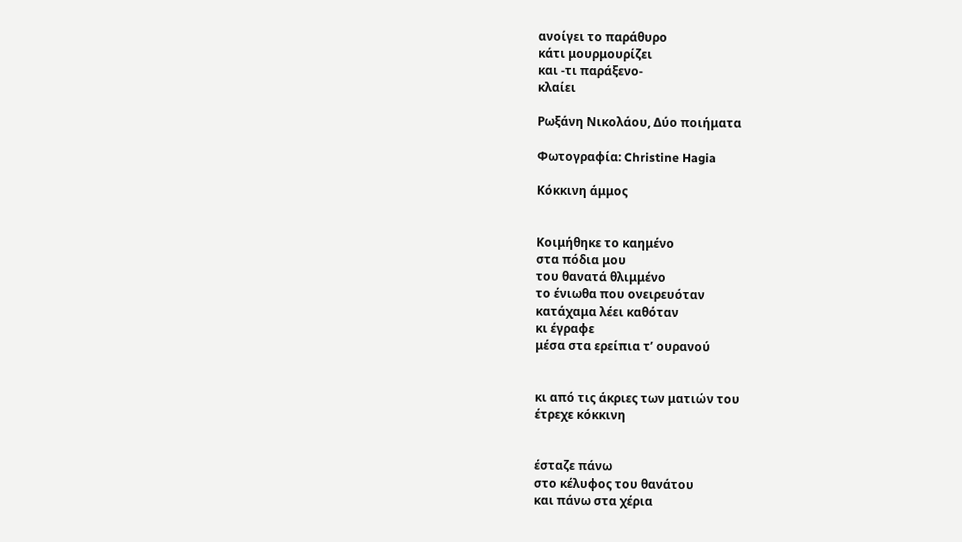ανοίγει το παράθυρο
κάτι μουρμουρίζει
και -τι παράξενο-
κλαίει

Ρωξάνη Νικολάου, Δύο ποιήματα

Φωτογραφία: Christine Hagia

Κόκκινη άμμος


Κοιμήθηκε το καημένο
στα πόδια μου
του θανατά θλιμμένο
το ένιωθα που ονειρευόταν
κατάχαμα λέει καθόταν
κι έγραφε
μέσα στα ερείπια τ’ ουρανού


κι από τις άκριες των ματιών του
έτρεχε κόκκινη


έσταζε πάνω
στο κέλυφος του θανάτου
και πάνω στα χέρια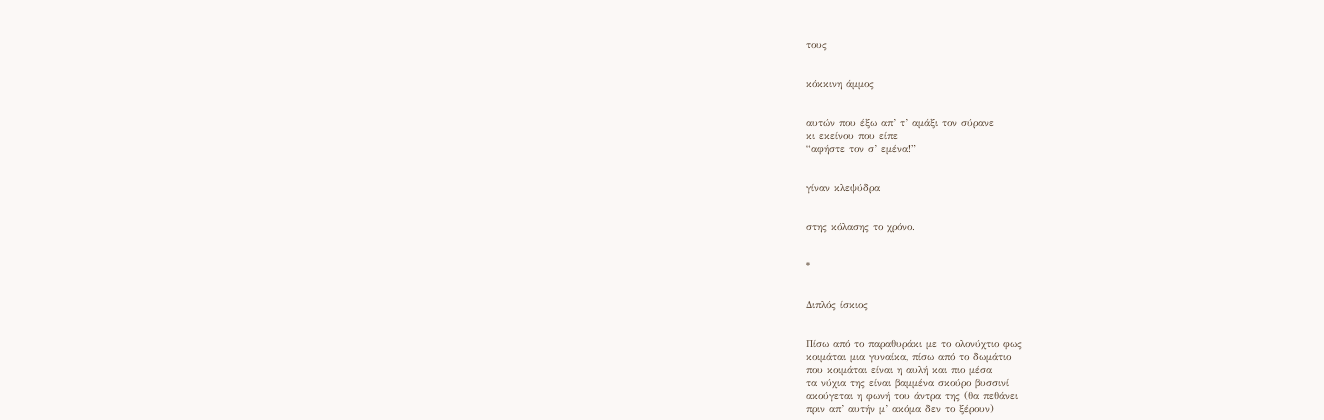τους


κόκκινη άμμος


αυτών που έξω απ’ τ’ αμάξι τον σύρανε
κι εκείνου που είπε
“αφήστε τον σ’ εμένα!”


γίναν κλεψύδρα


στης κόλασης το χρόνο.


*


Διπλός ίσκιος


Πίσω από το παραθυράκι με το ολονύχτιο φως
κοιμάται μια γυναίκα, πίσω από το δωμάτιο
που κοιμάται είναι η αυλή και πιο μέσα
τα νύχια της είναι βαμμένα σκούρο βυσσινί
ακούγεται η φωνή του άντρα της (θα πεθάνει
πριν απ’ αυτήν μ’ ακόμα δεν το ξέρουν)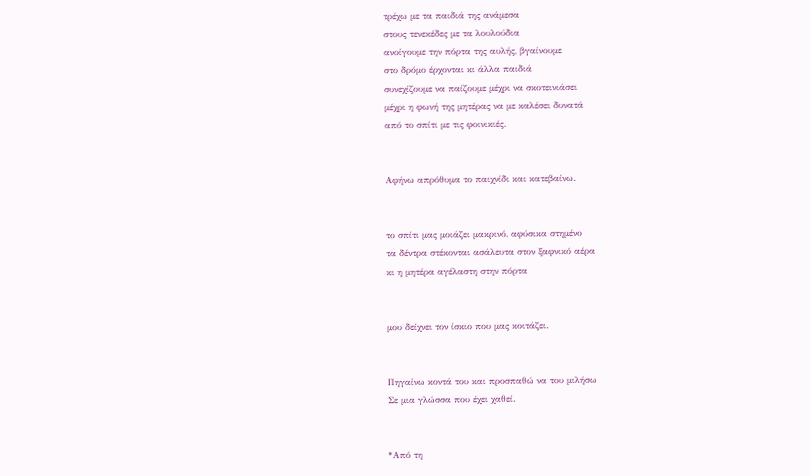τρέχω με τα παιδιά της ανάμεσα
στους τενεκέδες με τα λουλούδια
ανοίγουμε την πόρτα της αυλής, βγαίνουμε
στο δρόμο έρχονται κι άλλα παιδιά
συνεχίζουμε να παίζουμε μέχρι να σκοτεινιάσει
μέχρι η φωνή της μητέρας να με καλέσει δυνατά
από το σπίτι με τις φοινικιές.


Αφήνω απρόθυμα το παιχνίδι και κατεβαίνω.


το σπίτι μας μοιάζει μακρινό, αφύσικα στημένο
τα δέντρα στέκονται ασάλευτα στον ξαφνικό αέρα
κι η μητέρα αγέλαστη στην πόρτα


μου δείχνει τον ίσκιο που μας κοιτάζει.


Πηγαίνω κοντά του και προσπαθώ να του μιλήσω
Σε μια γλώσσα που έχει χαθεί.


*Από τη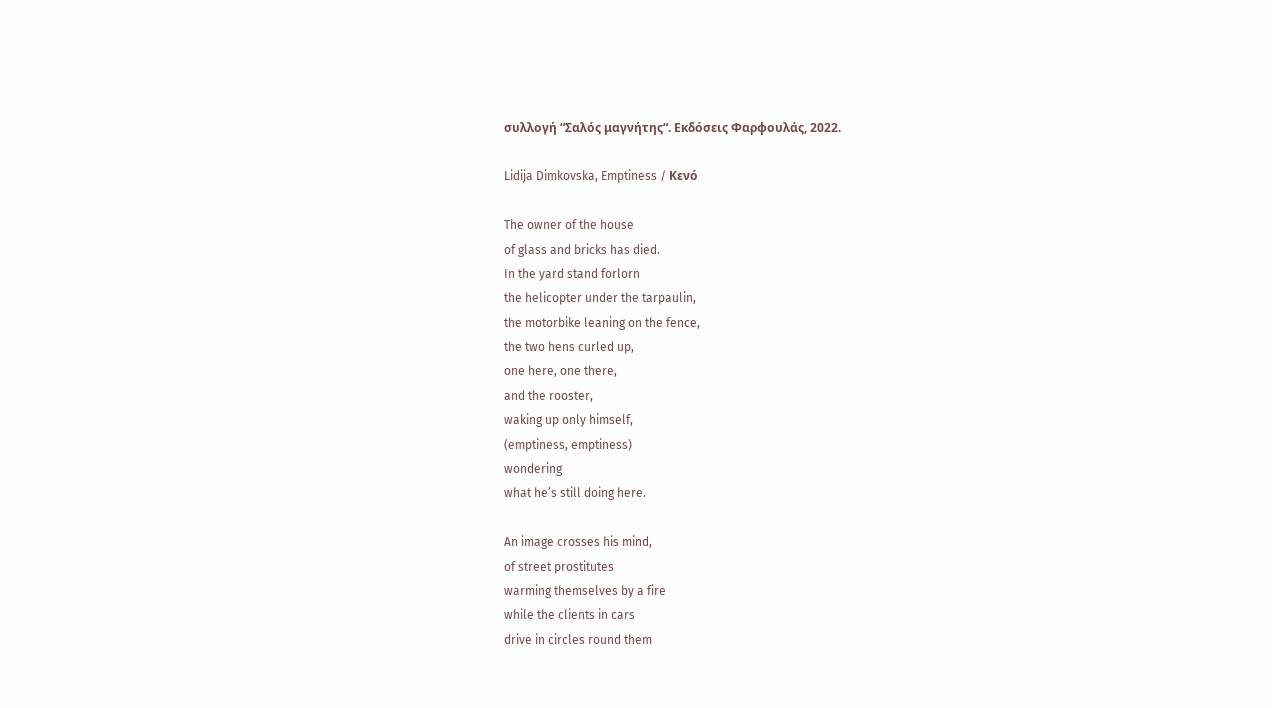συλλογή “Σαλός μαγνήτης“. Εκδόσεις Φαρφουλάς, 2022.

Lidija Dimkovska, Emptiness / Κενό

The owner of the house
of glass and bricks has died.
In the yard stand forlorn
the helicopter under the tarpaulin,
the motorbike leaning on the fence,
the two hens curled up,
one here, one there,
and the rooster,
waking up only himself,
(emptiness, emptiness)
wondering
what he’s still doing here.

An image crosses his mind,
of street prostitutes
warming themselves by a fire
while the clients in cars
drive in circles round them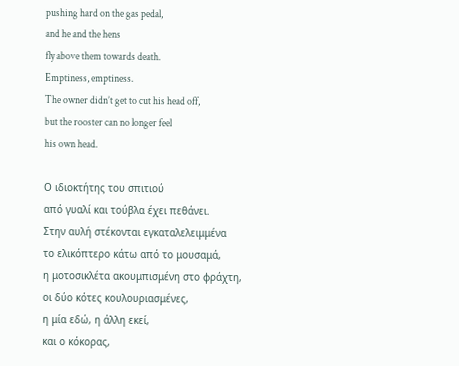pushing hard on the gas pedal,
and he and the hens
fly above them towards death.
Emptiness, emptiness.
The owner didn’t get to cut his head off,
but the rooster can no longer feel
his own head.

Ο ιδιοκτήτης του σπιτιού
από γυαλί και τούβλα έχει πεθάνει.
Στην αυλή στέκονται εγκαταλελειμμένα
το ελικόπτερο κάτω από το μουσαμά,
η μοτοσικλέτα ακουμπισμένη στο φράχτη,
οι δύο κότες κουλουριασμένες,
η μία εδώ, η άλλη εκεί,
και ο κόκορας,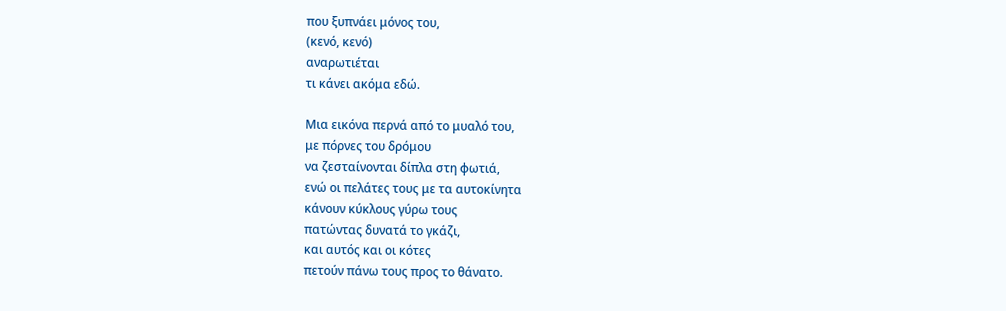που ξυπνάει μόνος του,
(κενό, κενό)
αναρωτιέται
τι κάνει ακόμα εδώ.

Μια εικόνα περνά από το μυαλό του,
με πόρνες του δρόμου
να ζεσταίνονται δίπλα στη φωτιά,
ενώ οι πελάτες τους με τα αυτοκίνητα
κάνουν κύκλους γύρω τους
πατώντας δυνατά το γκάζι,
και αυτός και οι κότες
πετούν πάνω τους προς το θάνατο.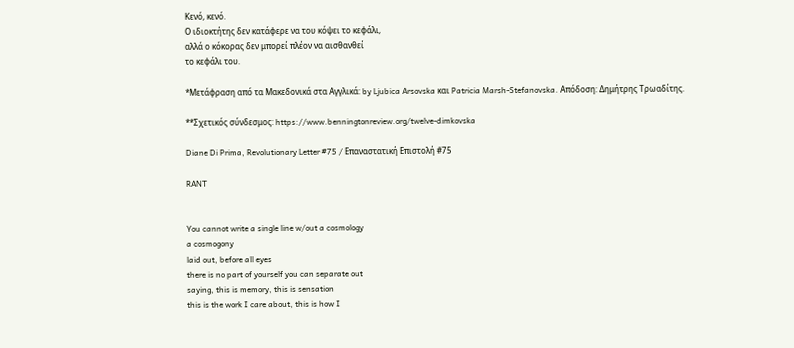Κενό, κενό.
Ο ιδιοκτήτης δεν κατάφερε να του κόψει το κεφάλι,
αλλά ο κόκορας δεν μπορεί πλέον να αισθανθεί
το κεφάλι του.

*Μετάφραση από τα Μακεδονικά στα Αγγλικά: by Ljubica Arsovska και Patricia Marsh-Stefanovska. Απόδοση: Δημήτρης Τρωαδίτης.

**Σχετικός σύνδεσμος: https://www.benningtonreview.org/twelve-dimkovska

Diane Di Prima, Revolutionary Letter #75 / Επαναστατική Επιστολή #75

RANT


You cannot write a single line w/out a cosmology
a cosmogony
laid out, before all eyes
there is no part of yourself you can separate out
saying, this is memory, this is sensation
this is the work I care about, this is how I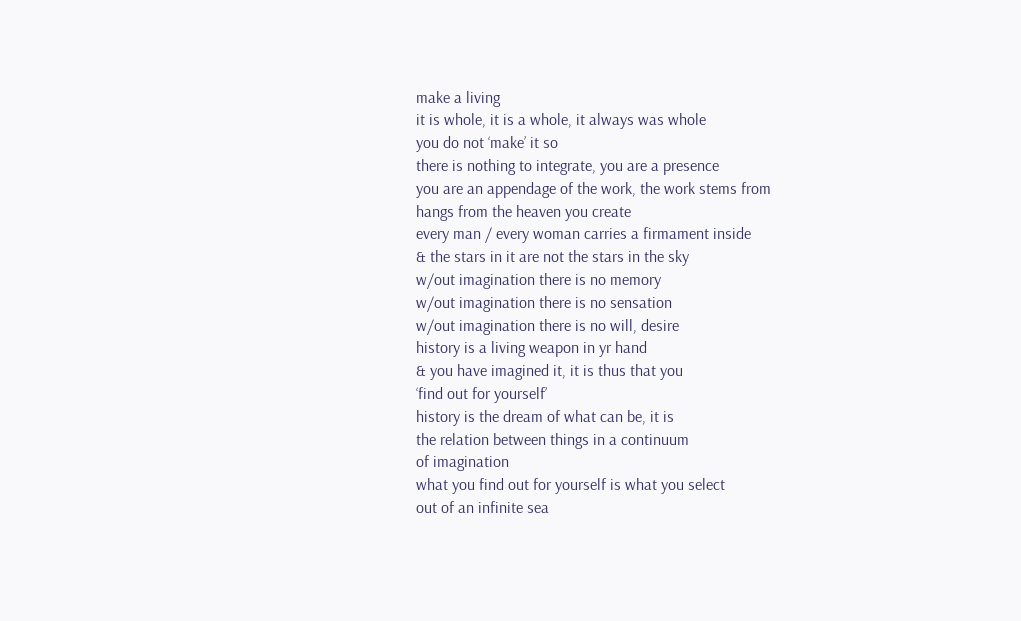make a living
it is whole, it is a whole, it always was whole
you do not ‘make’ it so
there is nothing to integrate, you are a presence
you are an appendage of the work, the work stems from
hangs from the heaven you create
every man / every woman carries a firmament inside
& the stars in it are not the stars in the sky
w/out imagination there is no memory
w/out imagination there is no sensation
w/out imagination there is no will, desire
history is a living weapon in yr hand
& you have imagined it, it is thus that you
‘find out for yourself’
history is the dream of what can be, it is
the relation between things in a continuum
of imagination
what you find out for yourself is what you select
out of an infinite sea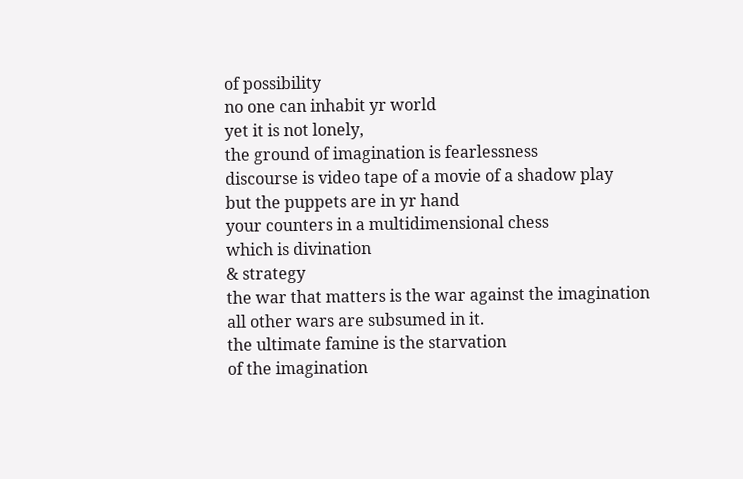of possibility
no one can inhabit yr world
yet it is not lonely,
the ground of imagination is fearlessness
discourse is video tape of a movie of a shadow play
but the puppets are in yr hand
your counters in a multidimensional chess
which is divination
& strategy
the war that matters is the war against the imagination
all other wars are subsumed in it.
the ultimate famine is the starvation
of the imagination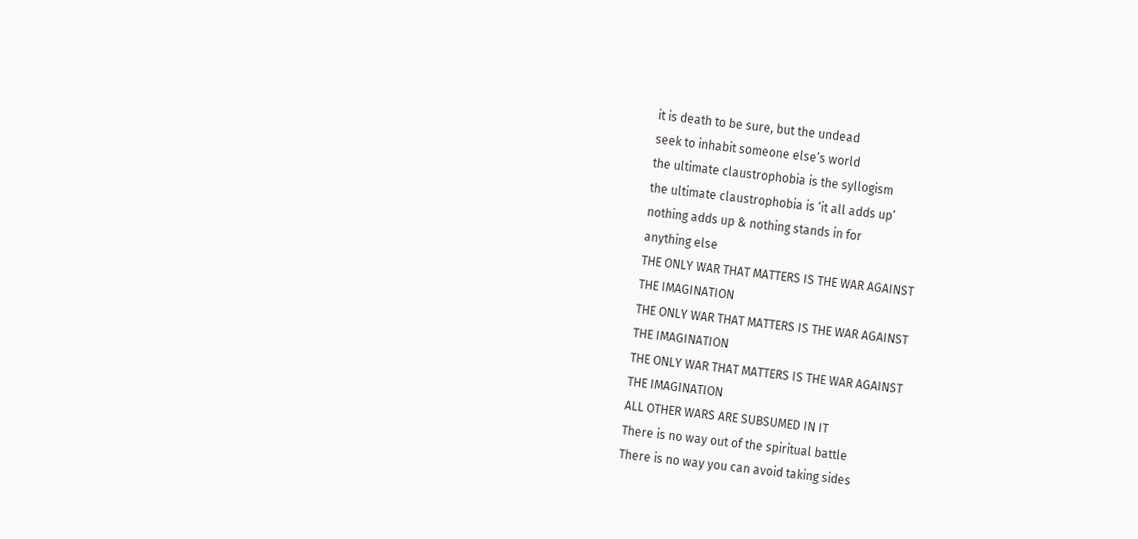it is death to be sure, but the undead
seek to inhabit someone else’s world
the ultimate claustrophobia is the syllogism
the ultimate claustrophobia is ‘it all adds up’
nothing adds up & nothing stands in for
anything else
THE ONLY WAR THAT MATTERS IS THE WAR AGAINST
THE IMAGINATION
THE ONLY WAR THAT MATTERS IS THE WAR AGAINST
THE IMAGINATION
THE ONLY WAR THAT MATTERS IS THE WAR AGAINST
THE IMAGINATION
ALL OTHER WARS ARE SUBSUMED IN IT
There is no way out of the spiritual battle
There is no way you can avoid taking sides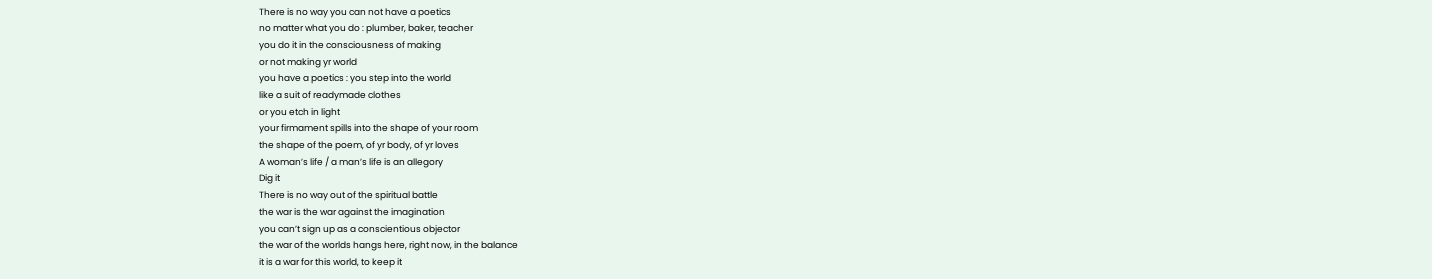There is no way you can not have a poetics
no matter what you do : plumber, baker, teacher
you do it in the consciousness of making
or not making yr world
you have a poetics : you step into the world
like a suit of readymade clothes
or you etch in light
your firmament spills into the shape of your room
the shape of the poem, of yr body, of yr loves
A woman’s life / a man’s life is an allegory
Dig it
There is no way out of the spiritual battle
the war is the war against the imagination
you can’t sign up as a conscientious objector
the war of the worlds hangs here, right now, in the balance
it is a war for this world, to keep it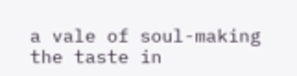a vale of soul-making
the taste in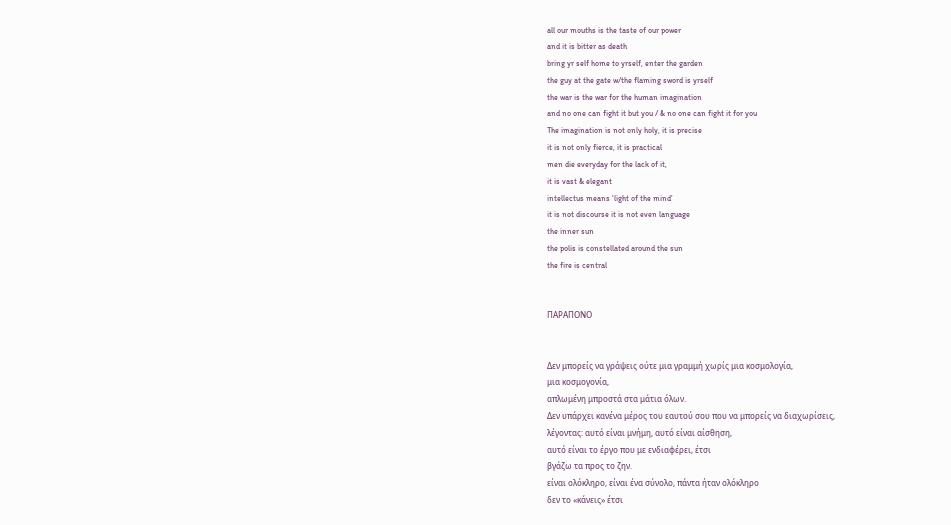all our mouths is the taste of our power
and it is bitter as death
bring yr self home to yrself, enter the garden
the guy at the gate w/the flaming sword is yrself
the war is the war for the human imagination
and no one can fight it but you / & no one can fight it for you
The imagination is not only holy, it is precise
it is not only fierce, it is practical
men die everyday for the lack of it,
it is vast & elegant
intellectus means ‘light of the mind’
it is not discourse it is not even language
the inner sun
the polis is constellated around the sun
the fire is central


ΠΑΡΑΠΟΝΟ


Δεν μπορείς να γράψεις ούτε μια γραμμή χωρίς μια κοσμολογία,
μια κοσμογονία,
απλωμένη μπροστά στα μάτια όλων.
Δεν υπάρχει κανένα μέρος του εαυτού σου που να μπορείς να διαχωρίσεις,
λέγοντας: αυτό είναι μνήμη, αυτό είναι αίσθηση,
αυτό είναι το έργο που με ενδιαφέρει, έτσι
βγάζω τα προς το ζην.
είναι ολόκληρο, είναι ένα σύνολο, πάντα ήταν ολόκληρο
δεν το «κάνεις» έτσι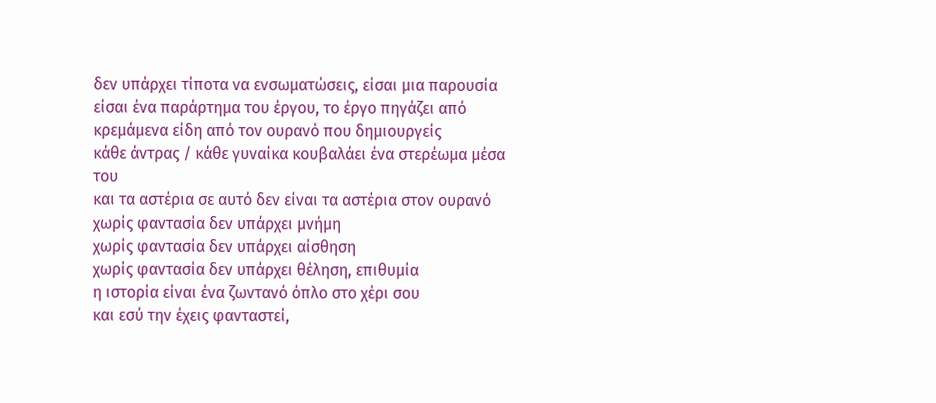δεν υπάρχει τίποτα να ενσωματώσεις, είσαι μια παρουσία
είσαι ένα παράρτημα του έργου, το έργο πηγάζει από
κρεμάμενα είδη από τον ουρανό που δημιουργείς
κάθε άντρας / κάθε γυναίκα κουβαλάει ένα στερέωμα μέσα του
και τα αστέρια σε αυτό δεν είναι τα αστέρια στον ουρανό
χωρίς φαντασία δεν υπάρχει μνήμη
χωρίς φαντασία δεν υπάρχει αίσθηση
χωρίς φαντασία δεν υπάρχει θέληση, επιθυμία
η ιστορία είναι ένα ζωντανό όπλο στο χέρι σου
και εσύ την έχεις φανταστεί,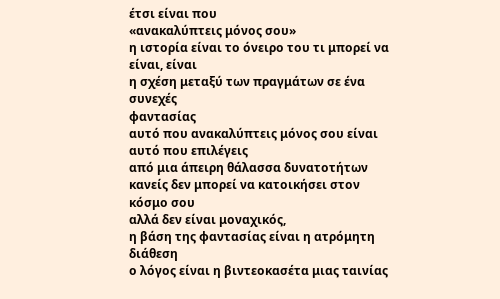έτσι είναι που
«ανακαλύπτεις μόνος σου»
η ιστορία είναι το όνειρο του τι μπορεί να είναι, είναι
η σχέση μεταξύ των πραγμάτων σε ένα συνεχές
φαντασίας
αυτό που ανακαλύπτεις μόνος σου είναι αυτό που επιλέγεις
από μια άπειρη θάλασσα δυνατοτήτων
κανείς δεν μπορεί να κατοικήσει στον κόσμο σου
αλλά δεν είναι μοναχικός,
η βάση της φαντασίας είναι η ατρόμητη διάθεση
ο λόγος είναι η βιντεοκασέτα μιας ταινίας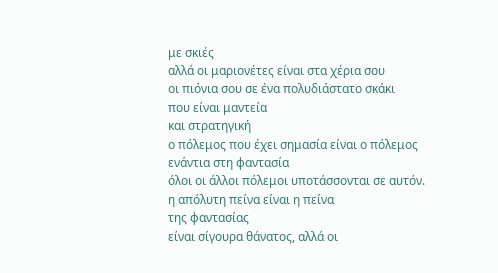με σκιές
αλλά οι μαριονέτες είναι στα χέρια σου
οι πιόνια σου σε ένα πολυδιάστατο σκάκι
που είναι μαντεία
και στρατηγική
ο πόλεμος που έχει σημασία είναι ο πόλεμος ενάντια στη φαντασία
όλοι οι άλλοι πόλεμοι υποτάσσονται σε αυτόν.
η απόλυτη πείνα είναι η πείνα
της φαντασίας
είναι σίγουρα θάνατος, αλλά οι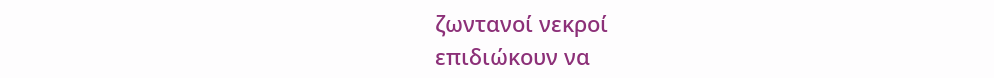ζωντανοί νεκροί
επιδιώκουν να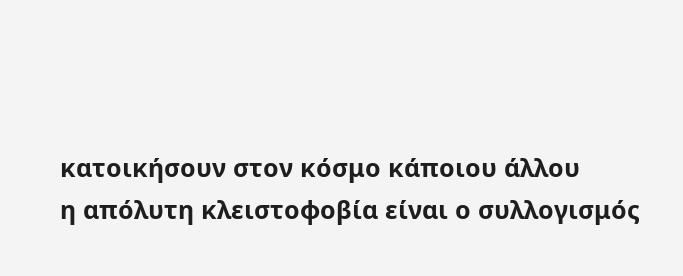κατοικήσουν στον κόσμο κάποιου άλλου
η απόλυτη κλειστοφοβία είναι ο συλλογισμός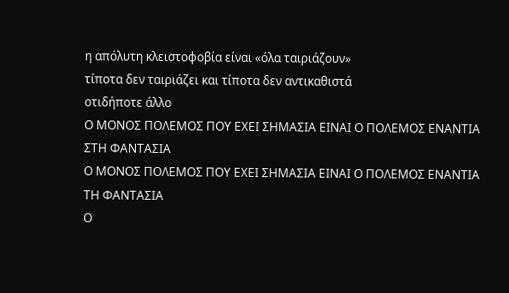η απόλυτη κλειστοφοβία είναι «όλα ταιριάζουν»
τίποτα δεν ταιριάζει και τίποτα δεν αντικαθιστά
οτιδήποτε άλλο
Ο ΜΟΝΟΣ ΠΟΛΕΜΟΣ ΠΟΥ ΕΧΕΙ ΣΗΜΑΣΙΑ ΕΙΝΑΙ Ο ΠΟΛΕΜΟΣ ΕΝΑΝΤΙΑ
ΣΤΗ ΦΑΝΤΑΣΙΑ
Ο ΜΟΝΟΣ ΠΟΛΕΜΟΣ ΠΟΥ ΕΧΕΙ ΣΗΜΑΣΙΑ ΕΙΝΑΙ Ο ΠΟΛΕΜΟΣ ΕΝΑΝΤΙΑ
ΤΗ ΦΑΝΤΑΣΙΑ
Ο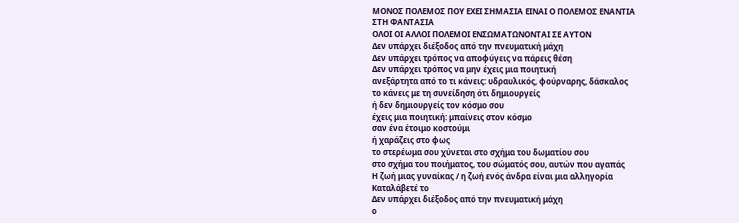ΜΟΝΟΣ ΠΟΛΕΜΟΣ ΠΟΥ ΕΧΕΙ ΣΗΜΑΣΙΑ ΕΙΝΑΙ Ο ΠΟΛΕΜΟΣ ΕΝΑΝΤΙΑ
ΣΤΗ ΦΑΝΤΑΣΙΑ
ΟΛΟΙ ΟΙ ΑΛΛΟΙ ΠΟΛΕΜΟΙ ΕΝΣΩΜΑΤΩΝΟΝΤΑΙ ΣΕ ΑΥΤΟΝ
Δεν υπάρχει διέξοδος από την πνευματική μάχη
Δεν υπάρχει τρόπος να αποφύγεις να πάρεις θέση
Δεν υπάρχει τρόπος να μην έχεις μια ποιητική
ανεξάρτητα από το τι κάνεις: υδραυλικός, φούρναρης, δάσκαλος
το κάνεις με τη συνείδηση ότι δημιουργείς
ή δεν δημιουργείς τον κόσμο σου
έχεις μια ποιητική: μπαίνεις στον κόσμο
σαν ένα έτοιμο κοστούμι
ή χαράζεις στο φως
το στερέωμα σου χύνεται στο σχήμα του δωματίου σου
στο σχήμα του ποιήματος, του σώματός σου, αυτών που αγαπάς
Η ζωή μιας γυναίκας / η ζωή ενός άνδρα είναι μια αλληγορία
Καταλάβετέ το
Δεν υπάρχει διέξοδος από την πνευματική μάχη
ο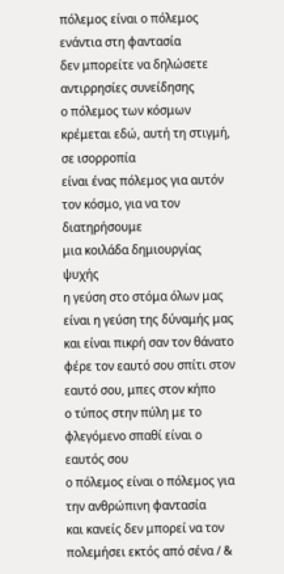πόλεμος είναι ο πόλεμος ενάντια στη φαντασία
δεν μπορείτε να δηλώσετε αντιρρησίες συνείδησης
ο πόλεμος των κόσμων κρέμεται εδώ, αυτή τη στιγμή, σε ισορροπία
είναι ένας πόλεμος για αυτόν τον κόσμο, για να τον διατηρήσουμε
μια κοιλάδα δημιουργίας ψυχής
η γεύση στο στόμα όλων μας είναι η γεύση της δύναμής μας
και είναι πικρή σαν τον θάνατο
φέρε τον εαυτό σου σπίτι στον εαυτό σου, μπες στον κήπο
ο τύπος στην πύλη με το φλεγόμενο σπαθί είναι ο εαυτός σου
ο πόλεμος είναι ο πόλεμος για την ανθρώπινη φαντασία
και κανείς δεν μπορεί να τον πολεμήσει εκτός από σένα / &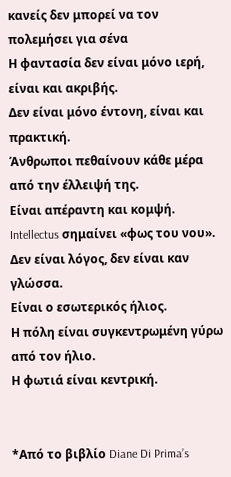κανείς δεν μπορεί να τον πολεμήσει για σένα
Η φαντασία δεν είναι μόνο ιερή, είναι και ακριβής.
Δεν είναι μόνο έντονη, είναι και πρακτική.
Άνθρωποι πεθαίνουν κάθε μέρα από την έλλειψή της.
Είναι απέραντη και κομψή.
Intellectus σημαίνει «φως του νου».
Δεν είναι λόγος, δεν είναι καν γλώσσα.
Είναι ο εσωτερικός ήλιος.
Η πόλη είναι συγκεντρωμένη γύρω από τον ήλιο.
Η φωτιά είναι κεντρική.


*Από το βιβλίο Diane Di Prima’s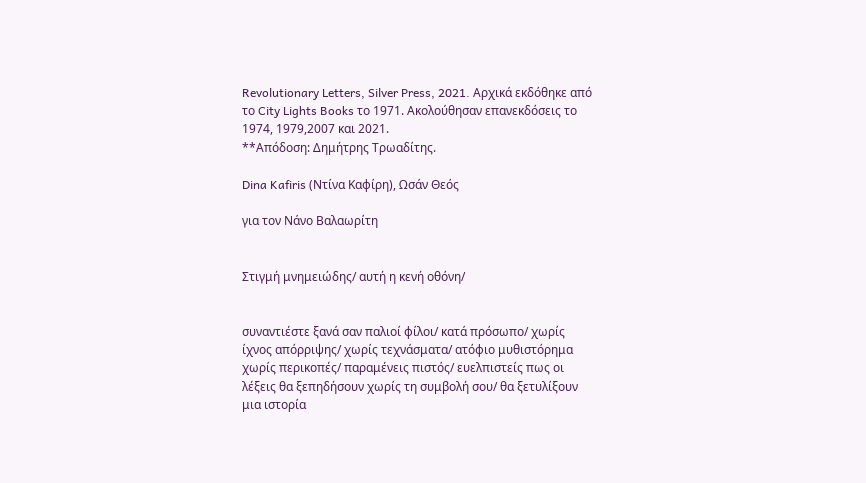Revolutionary Letters, Silver Press, 2021. Αρχικά εκδόθηκε από το City Lights Books το 1971. Ακολούθησαν επανεκδόσεις το 1974, 1979,2007 και 2021.
**Απόδοση: Δημήτρης Τρωαδίτης.

Dina Kafiris (Ντίνα Καφίρη), Ωσάν Θεός

για τον Νάνο Βαλαωρίτη


Στιγμή μνημειώδης/ αυτή η κενή οθόνη/


συναντιέστε ξανά σαν παλιοί φίλοι/ κατά πρόσωπο/ χωρίς ίχνος απόρριψης/ χωρίς τεχνάσματα/ ατόφιο μυθιστόρημα χωρίς περικοπές/ παραμένεις πιστός/ ευελπιστείς πως οι λέξεις θα ξεπηδήσουν χωρίς τη συμβολή σου/ θα ξετυλίξουν μια ιστορία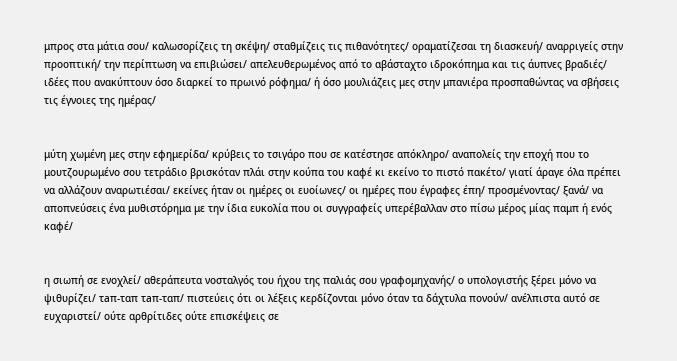μπρος στα μάτια σου/ καλωσορίζεις τη σκέψη/ σταθμίζεις τις πιθανότητες/ οραματίζεσαι τη διασκευή/ αναρριγείς στην προοπτική/ την περίπτωση να επιβιώσει/ απελευθερωμένος από το αβάσταχτο ιδροκόπημα και τις άυπνες βραδιές/ ιδέες που ανακύπτουν όσο διαρκεί το πρωινό ρόφημα/ ή όσο μουλιάζεις μες στην μπανιέρα προσπαθώντας να σβήσεις τις έγνοιες της ημέρας/


μύτη χωμένη μες στην εφημερίδα/ κρύβεις το τσιγάρο που σε κατέστησε απόκληρο/ αναπολείς την εποχή που το μουτζουρωμένο σου τετράδιο βρισκόταν πλάι στην κούπα του καφέ κι εκείνο το πιστό πακέτο/ γιατί άραγε όλα πρέπει να αλλάζουν αναρωτιέσαι/ εκείνες ήταν οι ημέρες οι ευοίωνες/ οι ημέρες που έγραφες έπη/ προσμένοντας/ ξανά/ να αποπνεύσεις ένα μυθιστόρημα με την ίδια ευκολία που οι συγγραφείς υπερέβαλλαν στο πίσω μέρος μίας παμπ ή ενός καφέ/


η σιωπή σε ενοχλεί/ αθεράπευτα νοσταλγός του ήχου της παλιάς σου γραφομηχανής/ ο υπολογιστής ξέρει μόνο να ψιθυρίζει/ τaπ-ταπ τaπ-ταπ/ πιστεύεις ότι οι λέξεις κερδίζονται μόνο όταν τα δάχτυλα πονούν/ ανέλπιστα αυτό σε ευχαριστεί/ ούτε αρθρίτιδες ούτε επισκέψεις σε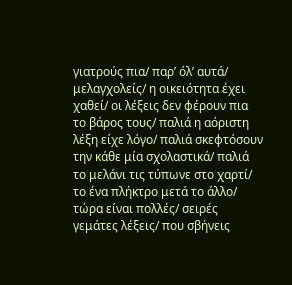γιατρούς πια/ παρ’ όλ’ αυτά/ μελαγχολείς/ η οικειότητα έχει χαθεί/ οι λέξεις δεν φέρουν πια το βάρος τους/ παλιά η αόριστη λέξη είχε λόγο/ παλιά σκεφτόσουν την κάθε μία σχολαστικά/ παλιά το μελάνι τις τύπωνε στο χαρτί/ το ένα πλήκτρο μετά το άλλο/ τώρα είναι πολλές/ σειρές γεμάτες λέξεις/ που σβήνεις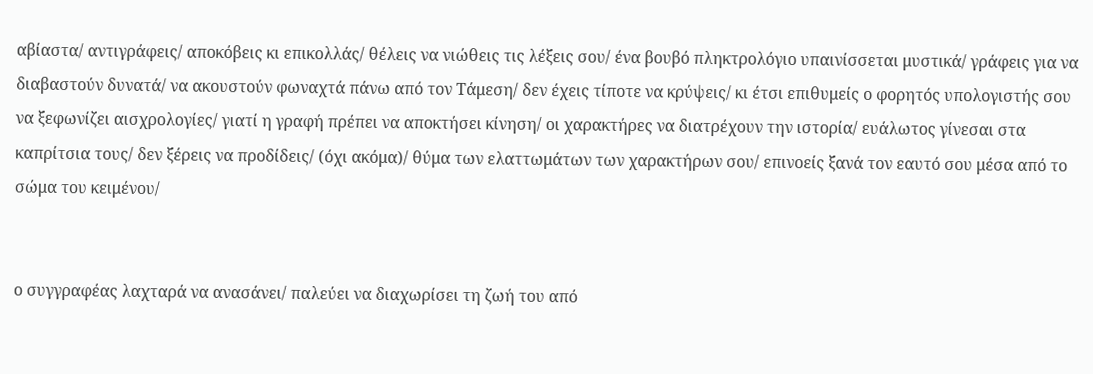αβίαστα/ αντιγράφεις/ αποκόβεις κι επικολλάς/ θέλεις να νιώθεις τις λέξεις σου/ ένα βουβό πληκτρολόγιο υπαινίσσεται μυστικά/ γράφεις για να διαβαστούν δυνατά/ να ακουστούν φωναχτά πάνω από τον Τάμεση/ δεν έχεις τίποτε να κρύψεις/ κι έτσι επιθυμείς ο φορητός υπολογιστής σου να ξεφωνίζει αισχρολογίες/ γιατί η γραφή πρέπει να αποκτήσει κίνηση/ οι χαρακτήρες να διατρέχουν την ιστορία/ ευάλωτος γίνεσαι στα καπρίτσια τους/ δεν ξέρεις να προδίδεις/ (όχι ακόμα)/ θύμα των ελαττωμάτων των χαρακτήρων σου/ επινοείς ξανά τον εαυτό σου μέσα από το σώμα του κειμένου/


ο συγγραφέας λαχταρά να ανασάνει/ παλεύει να διαχωρίσει τη ζωή του από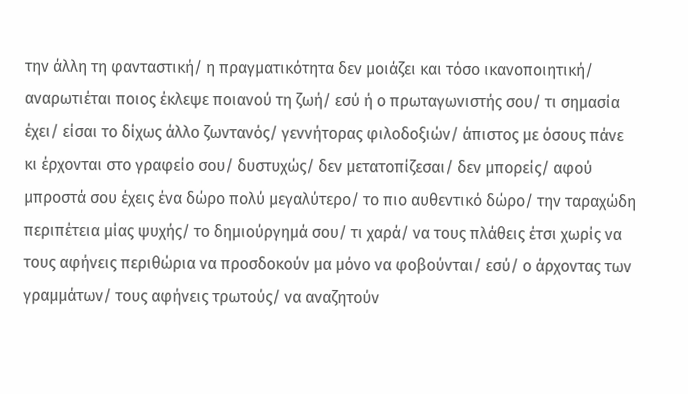την άλλη τη φανταστική/ η πραγματικότητα δεν μοιάζει και τόσο ικανοποιητική/ αναρωτιέται ποιος έκλεψε ποιανού τη ζωή/ εσύ ή ο πρωταγωνιστής σου/ τι σημασία έχει/ είσαι το δίχως άλλο ζωντανός/ γεννήτορας φιλοδοξιών/ άπιστος με όσους πάνε κι έρχονται στο γραφείο σου/ δυστυχώς/ δεν μετατοπίζεσαι/ δεν μπορείς/ αφού μπροστά σου έχεις ένα δώρο πολύ μεγαλύτερο/ το πιο αυθεντικό δώρο/ την ταραχώδη περιπέτεια μίας ψυχής/ το δημιούργημά σου/ τι χαρά/ να τους πλάθεις έτσι χωρίς να τους αφήνεις περιθώρια να προσδοκούν μα μόνο να φοβούνται/ εσύ/ ο άρχοντας των γραμμάτων/ τους αφήνεις τρωτούς/ να αναζητούν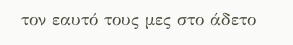τον εαυτό τους μες στο άδετο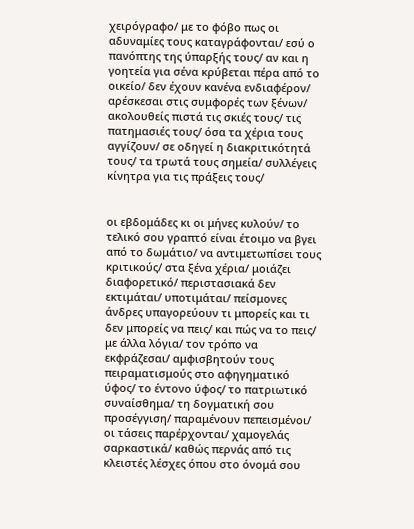χειρόγραφο/ με το φόβο πως οι αδυναμίες τους καταγράφονται/ εσύ ο πανόπτης της ύπαρξής τους/ αν και η γοητεία για σένα κρύβεται πέρα από το οικείο/ δεν έχουν κανένα ενδιαφέρον/ αρέσκεσαι στις συμφορές των ξένων/ ακολουθείς πιστά τις σκιές τους/ τις πατημασιές τους/ όσα τα χέρια τους αγγίζουν/ σε οδηγεί η διακριτικότητά τους/ τα τρωτά τους σημεία/ συλλέγεις κίνητρα για τις πράξεις τους/


οι εβδομάδες κι οι μήνες κυλούν/ το τελικό σου γραπτό είναι έτοιμο να βγει από το δωμάτιο/ να αντιμετωπίσει τους κριτικούς/ στα ξένα χέρια/ μοιάζει διαφορετικό/ περιστασιακά δεν εκτιμάται/ υποτιμάται/ πείσμονες άνδρες υπαγορεύουν τι μπορείς και τι δεν μπορείς να πεις/ και πώς να το πεις/ με άλλα λόγια/ τον τρόπο να εκφράζεσαι/ αμφισβητούν τους πειραματισμούς στο αφηγηματικό ύφος/ το έντονο ύφος/ το πατριωτικό συναίσθημα/ τη δογματική σου προσέγγιση/ παραμένουν πεπεισμένοι/ οι τάσεις παρέρχονται/ χαμογελάς σαρκαστικά/ καθώς περνάς από τις κλειστές λέσχες όπου στο όνομά σου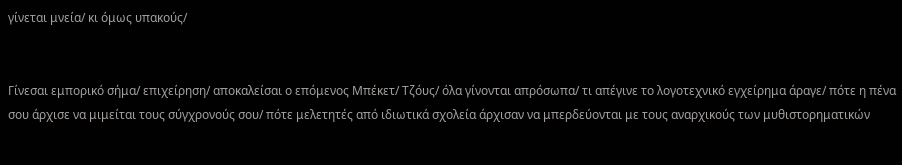γίνεται μνεία/ κι όμως υπακούς/


Γίνεσαι εμπορικό σήμα/ επιχείρηση/ αποκαλείσαι ο επόμενος Μπέκετ/ Τζόυς/ όλα γίνονται απρόσωπα/ τι απέγινε το λογοτεχνικό εγχείρημα άραγε/ πότε η πένα σου άρχισε να μιμείται τους σύγχρονούς σου/ πότε μελετητές από ιδιωτικά σχολεία άρχισαν να μπερδεύονται με τους αναρχικούς των μυθιστορηματικών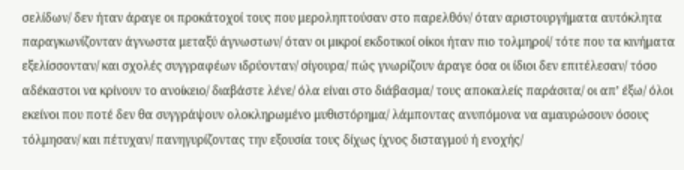σελίδων/ δεν ήταν άραγε οι προκάτοχοί τους που μεροληπτούσαν στο παρελθόν/ όταν αριστουργήματα αυτόκλητα παραγκωνίζονταν άγνωστα μεταξύ άγνωστων/ όταν οι μικροί εκδοτικοί οίκοι ήταν πιο τολμηροί/ τότε που τα κινήματα εξελίσσονταν/ και σχολές συγγραφέων ιδρύονταν/ σίγουρα/ πώς γνωρίζουν άραγε όσα οι ίδιοι δεν επιτέλεσαν/ τόσο αδέκαστοι να κρίνουν το ανοίκειο/ διαβάστε λένε/ όλα είναι στο διάβασμα/ τους αποκαλείς παράσιτα/ οι απ’ έξω/ όλοι εκείνοι που ποτέ δεν θα συγγράψουν ολοκληρωμένο μυθιστόρημα/ λάμποντας ανυπόμονα να αμαυρώσουν όσους τόλμησαν/ και πέτυχαν/ πανηγυρίζοντας την εξουσία τους δίχως ίχνος δισταγμού ή ενοχής/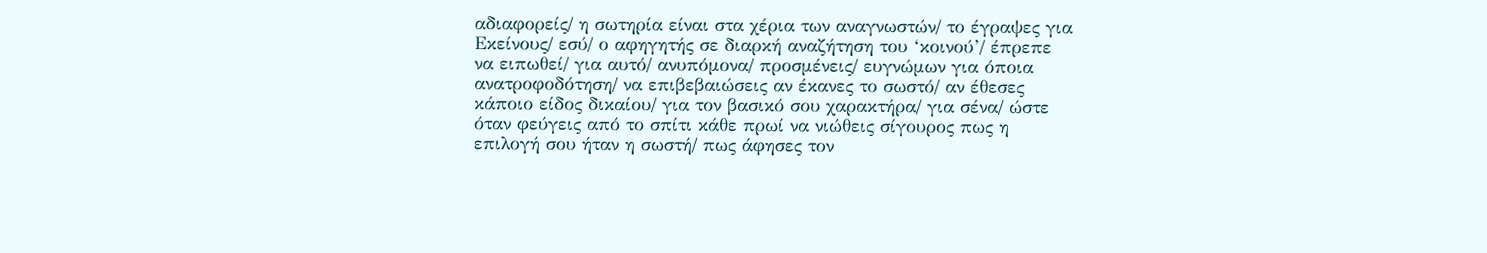αδιαφορείς/ η σωτηρία είναι στα χέρια των αναγνωστών/ το έγραψες για Εκείνους/ εσύ/ ο αφηγητής σε διαρκή αναζήτηση του ‘κοινού’/ έπρεπε να ειπωθεί/ για αυτό/ ανυπόμονα/ προσμένεις/ ευγνώμων για όποια ανατροφοδότηση/ να επιβεβαιώσεις αν έκανες το σωστό/ αν έθεσες κάποιο είδος δικαίου/ για τον βασικό σου χαρακτήρα/ για σένα/ ώστε όταν φεύγεις από το σπίτι κάθε πρωί να νιώθεις σίγουρος πως η επιλογή σου ήταν η σωστή/ πως άφησες τον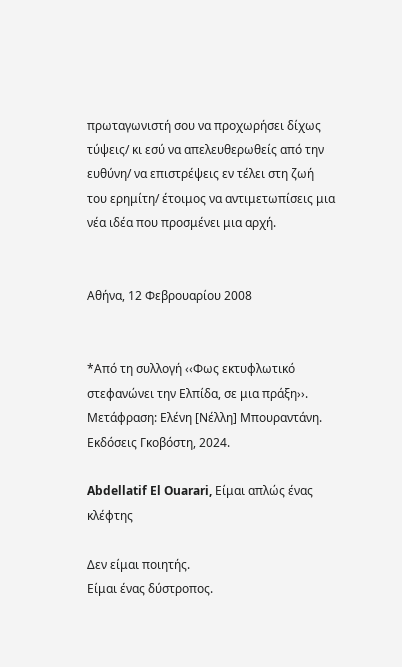πρωταγωνιστή σου να προχωρήσει δίχως τύψεις/ κι εσύ να απελευθερωθείς από την ευθύνη/ να επιστρέψεις εν τέλει στη ζωή του ερημίτη/ έτοιμος να αντιμετωπίσεις μια νέα ιδέα που προσμένει μια αρχή.


Αθήνα, 12 Φεβρουαρίου 2008


*Από τη συλλογή ‹‹Φως εκτυφλωτικό στεφανώνει την Ελπίδα, σε μια πράξη››. Μετάφραση: Ελένη [Νέλλη] Μπουραντάνη. Εκδόσεις Γκοβόστη, 2024.

Abdellatif El Ouarari, Είμαι απλώς ένας κλέφτης

Δεν είμαι ποιητής.
Είμαι ένας δύστροπος.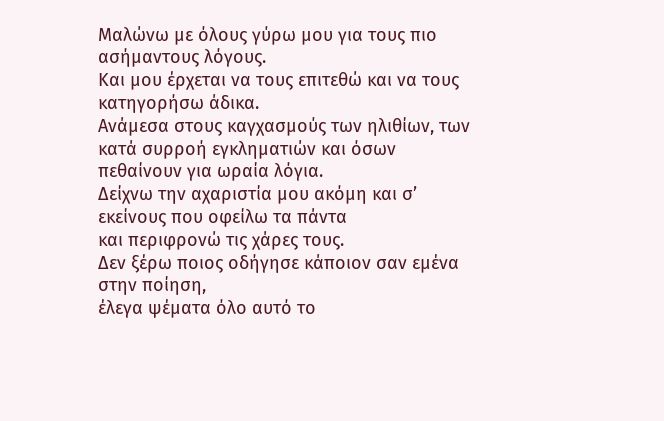Μαλώνω με όλους γύρω μου για τους πιο ασήμαντους λόγους.
Και μου έρχεται να τους επιτεθώ και να τους κατηγορήσω άδικα.
Ανάμεσα στους καγχασμούς των ηλιθίων, των κατά συρροή εγκληματιών και όσων πεθαίνουν για ωραία λόγια.
Δείχνω την αχαριστία μου ακόμη και σ’ εκείνους που οφείλω τα πάντα
και περιφρονώ τις χάρες τους.
Δεν ξέρω ποιος οδήγησε κάποιον σαν εμένα στην ποίηση,
έλεγα ψέματα όλο αυτό το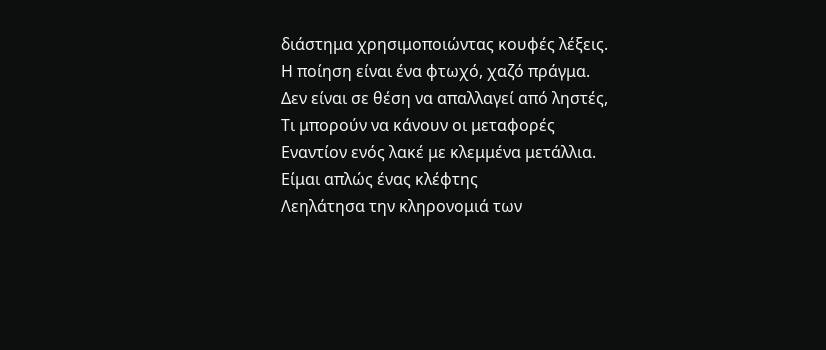διάστημα χρησιμοποιώντας κουφές λέξεις.
Η ποίηση είναι ένα φτωχό, χαζό πράγμα.
Δεν είναι σε θέση να απαλλαγεί από ληστές,
Τι μπορούν να κάνουν οι μεταφορές
Εναντίον ενός λακέ με κλεμμένα μετάλλια.
Είμαι απλώς ένας κλέφτης
Λεηλάτησα την κληρονομιά των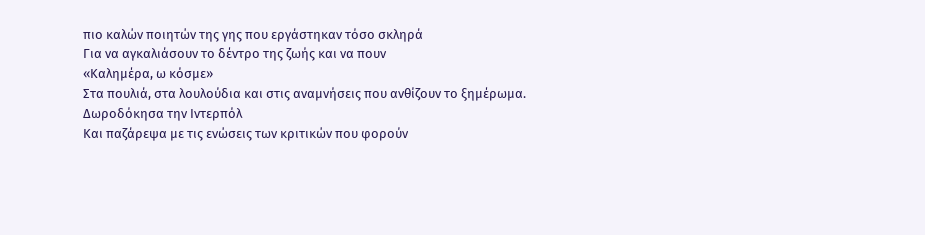πιο καλών ποιητών της γης που εργάστηκαν τόσο σκληρά
Για να αγκαλιάσουν το δέντρο της ζωής και να πουν
«Καλημέρα, ω κόσμε»
Στα πουλιά, στα λουλούδια και στις αναμνήσεις που ανθίζουν το ξημέρωμα.
Δωροδόκησα την Ιντερπόλ
Και παζάρεψα με τις ενώσεις των κριτικών που φορούν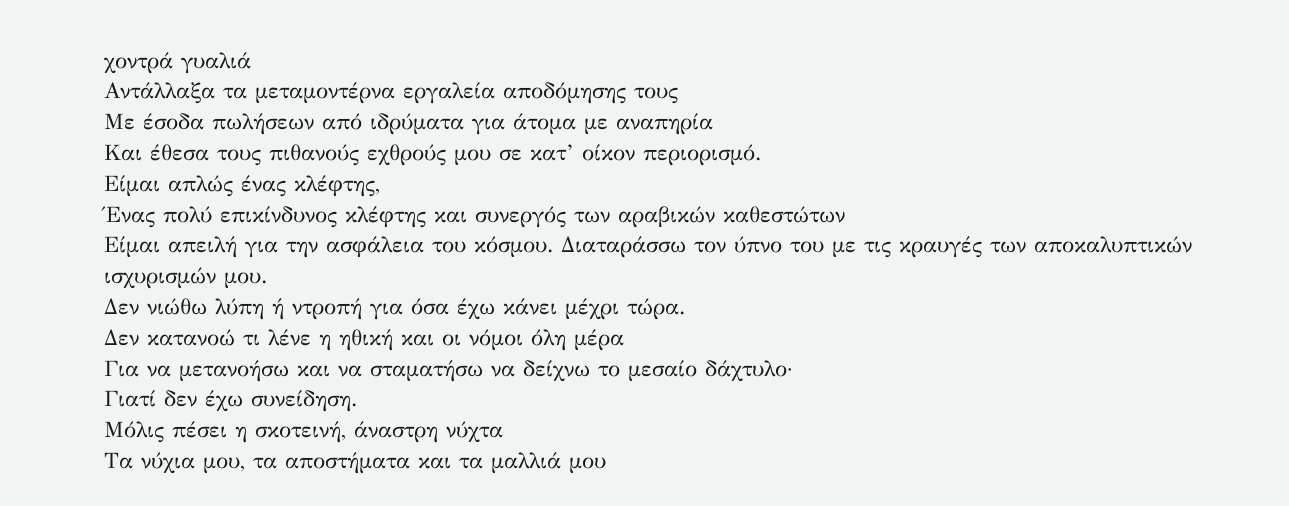χοντρά γυαλιά
Αντάλλαξα τα μεταμοντέρνα εργαλεία αποδόμησης τους
Με έσοδα πωλήσεων από ιδρύματα για άτομα με αναπηρία
Και έθεσα τους πιθανούς εχθρούς μου σε κατ’ οίκον περιορισμό.
Είμαι απλώς ένας κλέφτης,
Ένας πολύ επικίνδυνος κλέφτης και συνεργός των αραβικών καθεστώτων
Είμαι απειλή για την ασφάλεια του κόσμου. Διαταράσσω τον ύπνο του με τις κραυγές των αποκαλυπτικών ισχυρισμών μου.
Δεν νιώθω λύπη ή ντροπή για όσα έχω κάνει μέχρι τώρα.
Δεν κατανοώ τι λένε η ηθική και οι νόμοι όλη μέρα
Για να μετανοήσω και να σταματήσω να δείχνω το μεσαίο δάχτυλο·
Γιατί δεν έχω συνείδηση.
Μόλις πέσει η σκοτεινή, άναστρη νύχτα
Τα νύχια μου, τα αποστήματα και τα μαλλιά μου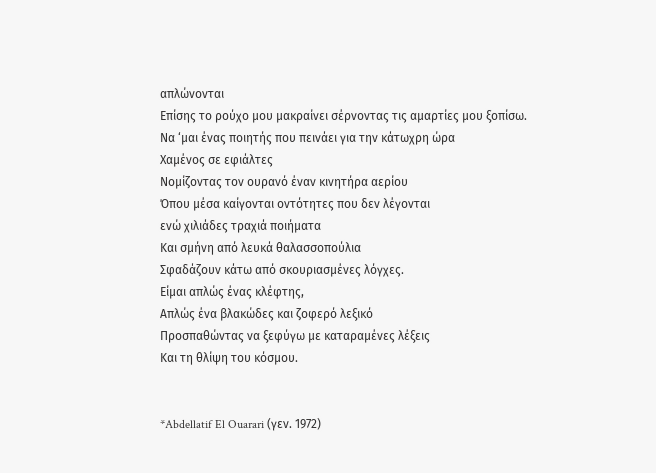απλώνονται
Επίσης το ρούχο μου μακραίνει σέρνοντας τις αμαρτίες μου ξοπίσω.
Να ‘μαι ένας ποιητής που πεινάει για την κάτωχρη ώρα
Χαμένος σε εφιάλτες
Νομίζοντας τον ουρανό έναν κινητήρα αερίου
Όπου μέσα καίγονται οντότητες που δεν λέγονται
ενώ χιλιάδες τραχιά ποιήματα
Και σμήνη από λευκά θαλασσοπούλια
Σφαδάζουν κάτω από σκουριασμένες λόγχες.
Είμαι απλώς ένας κλέφτης,
Απλώς ένα βλακώδες και ζοφερό λεξικό
Προσπαθώντας να ξεφύγω με καταραμένες λέξεις
Και τη θλίψη του κόσμου.


*Abdellatif El Ouarari (γεν. 1972)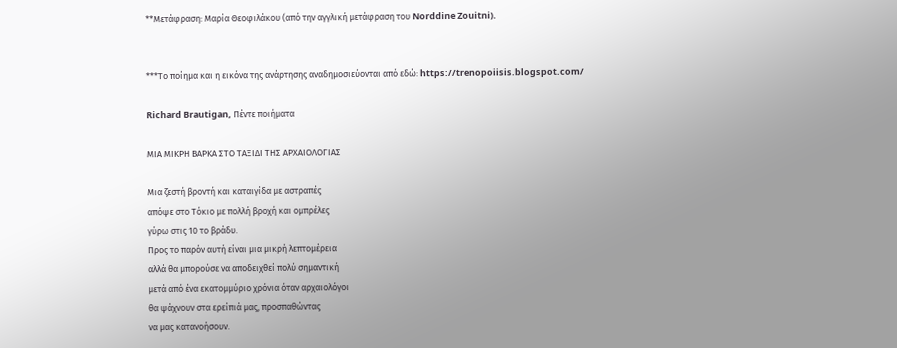**Μετάφραση: Μαρία Θεοφιλάκου (από την αγγλική μετάφραση του Norddine Zouitni).


***Το ποίημα και η εικόνα της ανάρτησης αναδημοσιεύονται από εδώ: https://trenopoiisis.blogspot.com/

Richard Brautigan, Πέντε ποιήματα

ΜΙΑ ΜΙΚΡΗ ΒΑΡΚΑ ΣΤΟ ΤΑΞΙΔΙ ΤΗΣ ΑΡΧΑΙΟΛΟΓΙΑΣ

Μια ζεστή βροντή και καταιγίδα με αστραπές
απόψε στο Τόκιο με πολλή βροχή και ομπρέλες
γύρω στις 10 το βράδυ.
Προς το παρόν αυτή είναι μια μικρή λεπτομέρεια
αλλά θα μπορούσε να αποδειχθεί πολύ σημαντική
μετά από ένα εκατομμύριο χρόνια όταν αρχαιολόγοι
θα ψάχνουν στα ερείπιά μας, προσπαθώντας
να μας κατανοήσουν.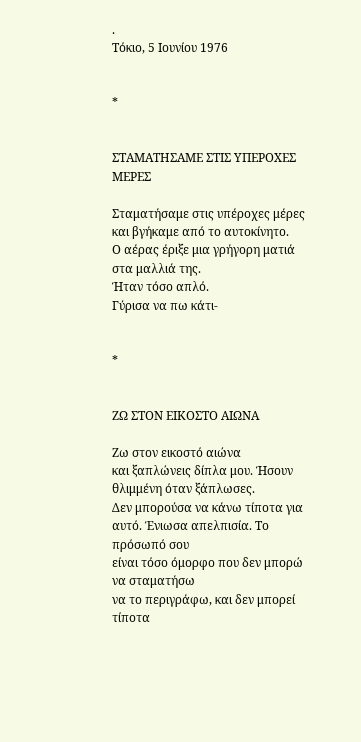.
Τόκιο, 5 Ιουνίου 1976


*


ΣΤΑΜΑΤΗΣΑΜΕ ΣΤΙΣ ΥΠΕΡΟΧΕΣ ΜΕΡΕΣ

Σταματήσαμε στις υπέροχες μέρες
και βγήκαμε από το αυτοκίνητο.
Ο αέρας έριξε μια γρήγορη ματιά στα μαλλιά της.
Ήταν τόσο απλό.
Γύρισα να πω κάτι-


*


ΖΩ ΣΤΟΝ ΕΙΚΟΣΤΟ ΑΙΩΝΑ

Ζω στον εικοστό αιώνα
και ξαπλώνεις δίπλα μου. Ήσουν
θλιμμένη όταν ξάπλωσες.
Δεν μπορούσα να κάνω τίποτα για
αυτό. Ένιωσα απελπισία. Το πρόσωπό σου
είναι τόσο όμορφο που δεν μπορώ να σταματήσω
να το περιγράφω, και δεν μπορεί τίποτα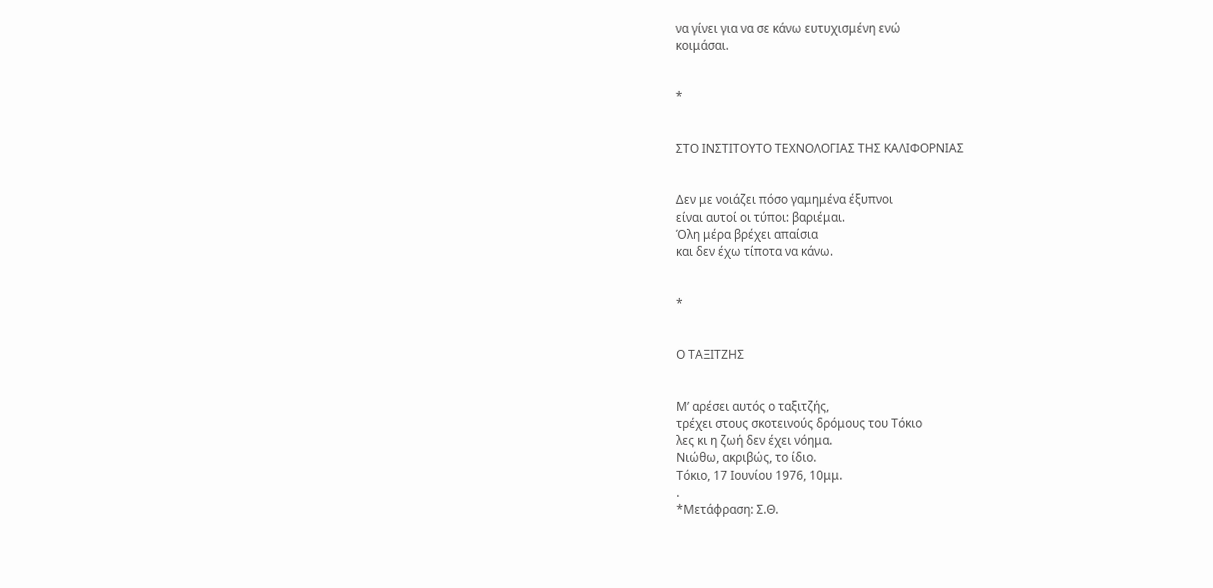να γίνει για να σε κάνω ευτυχισμένη ενώ
κοιμάσαι.


*


ΣΤΟ ΙΝΣΤΙΤΟΥΤΟ ΤΕΧΝΟΛΟΓΙΑΣ ΤΗΣ ΚΑΛΙΦΟΡΝΙΑΣ


Δεν με νοιάζει πόσο γαμημένα έξυπνοι
είναι αυτοί οι τύποι: βαριέμαι.
Όλη μέρα βρέχει απαίσια
και δεν έχω τίποτα να κάνω.


*


Ο ΤΑΞΙΤΖΗΣ


Μ’ αρέσει αυτός ο ταξιτζής,
τρέχει στους σκοτεινούς δρόμους του Τόκιο
λες κι η ζωή δεν έχει νόημα.
Νιώθω, ακριβώς, το ίδιο.
Τόκιο, 17 Ιουνίου 1976, 10μμ.
.
*Μετάφραση: Σ.Θ.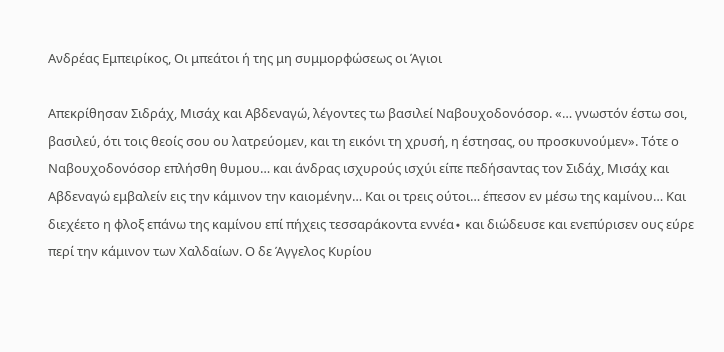Ανδρέας Εμπειρίκος, Οι μπεάτοι ή της μη συμμορφώσεως οι Άγιοι

Απεκρίθησαν Σιδράχ, Μισάχ και Αβδεναγώ, λέγοντες τω βασιλεί Ναβουχοδονόσορ. «… γνωστόν έστω σοι, βασιλεύ, ότι τοις θεοίς σου ου λατρεύομεν, και τη εικόνι τη χρυσή, η έστησας, ου προσκυνούμεν». Τότε ο Ναβουχοδονόσορ επλήσθη θυμου… και άνδρας ισχυρούς ισχύι είπε πεδήσαντας τον Σιδάχ, Μισάχ και Αβδεναγώ εμβαλείν εις την κάμινον την καιομένην… Και οι τρεις ούτοι… έπεσον εν μέσω της καμίνου… Και διεχέετο η φλοξ επάνω της καμίνου επί πήχεις τεσσαράκοντα εννέα∙ και διώδευσε και ενεπύρισεν ους εύρε περί την κάμινον των Χαλδαίων. Ο δε Άγγελος Κυρίου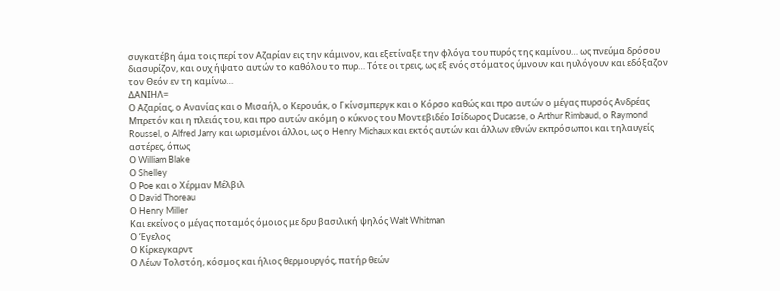συγκατέβη άμα τοις περί τον Αζαρίαν εις την κάμινον, και εξετίναξε την φλόγα του πυρός της καμίνου… ως πνεύμα δρόσου διασυρίζον, και ουχ ήψατο αυτών το καθόλου το πυρ… Τότε οι τρεις, ως εξ ενός στόματος ύμνουν και ηυλόγουν και εδόξαζον τον Θεόν εν τη καμίνω…
ΔΑΝΙΗΛ=
Ο Αζαρίας, ο Ανανίας και ο Μισαήλ, ο Κερουάκ, ο Γκίνσμπεργκ και ο Κόρσο καθώς και προ αυτών ο μέγας πυρσός Ανδρέας Μπρετόν και η πλειάς του, και προ αυτών ακόμη ο κύκνος του Μοντεβιδέο Ισίδωρος Ducasse, ο Arthur Rimbaud, ο Raymond Roussel, ο Alfred Jarry και ωρισμένοι άλλοι, ως ο Henry Michaux και εκτός αυτών και άλλων εθνών εκπρόσωποι και τηλαυγείς αστέρες, όπως
Ο William Blake
Ο Shelley
Ο Poe και ο Χέρμαν Μέλβιλ
Ο David Thoreau
Ο Henry Miller
Και εκείνος ο μέγας ποταμός όμοιος με δρυ βασιλική ψηλός Walt Whitman
Ο Έγελος
Ο Κίρκεγκαρντ
Ο Λέων Τολστόη, κόσμος και ήλιος θερμουργός, πατήρ θεών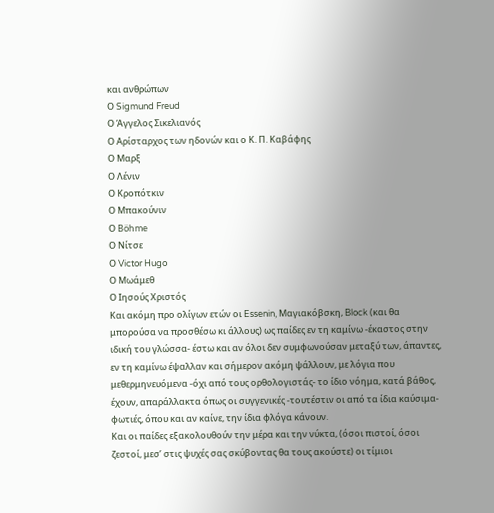και ανθρώπων
Ο Sigmund Freud
Ο Άγγελος Σικελιανός
Ο Αρίσταρχος των ηδονών και ο Κ. Π. Καβάφης
Ο Μαρξ
Ο Λένιν
Ο Κροπότκιν
Ο Μπακούνιν
Ο Böhme
Ο Νίτσε
Ο Victor Hugo
Ο Μωάμεθ
Ο Ιησούς Χριστός
Και ακόμη προ ολίγων ετών οι Essenin, Μαγιακόβσκη, Block (και θα μπορούσα να προσθέσω κι άλλους) ως παίδες εν τη καμίνω -έκαστος στην ιδική του γλώσσα- έστω και αν όλοι δεν συμφωνούσαν μεταξύ των, άπαντες, εν τη καμίνω έψαλλαν και σήμερον ακόμη ψάλλουν, με λόγια που μεθερμηνευόμενα -όχι από τους ορθολογιστάς- το ίδιο νόημα, κατά βάθος, έχουν, απαράλλακτα όπως οι συγγενικές -τουτέστιν οι από τα ίδια καύσιμα- φωτιές, όπου και αν καίνε, την ίδια φλόγα κάνουν.
Και οι παίδες εξακολουθούν την μέρα και την νύκτα, (όσοι πιστοί, όσοι ζεστοί, μεσ’ στις ψυχές σας σκύβοντας θα τους ακούστε) οι τίμιοι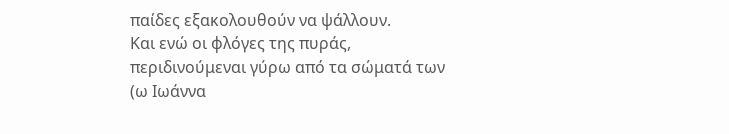παίδες εξακολουθούν να ψάλλουν.
Και ενώ οι φλόγες της πυράς, περιδινούμεναι γύρω από τα σώματά των (ω Ιωάννα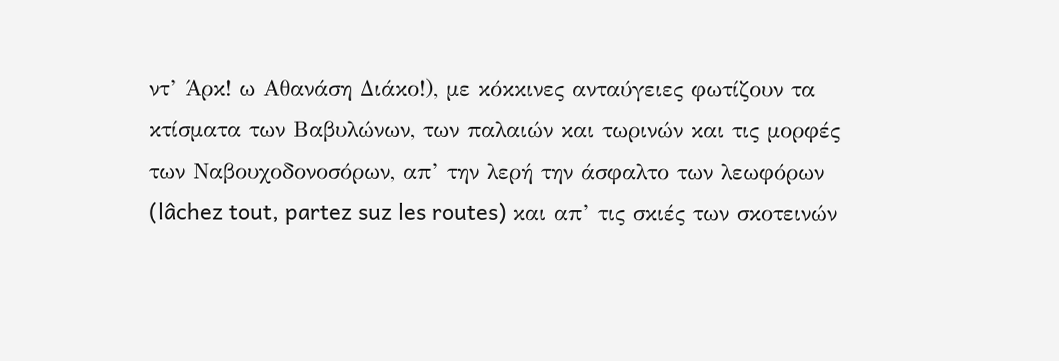ντ’ Άρκ! ω Αθανάση Διάκο!), με κόκκινες ανταύγειες φωτίζουν τα κτίσματα των Βαβυλώνων, των παλαιών και τωρινών και τις μορφές των Ναβουχοδονοσόρων, απ’ την λερή την άσφαλτο των λεωφόρων (lâchez tout, partez suz les routes) και απ’ τις σκιές των σκοτεινών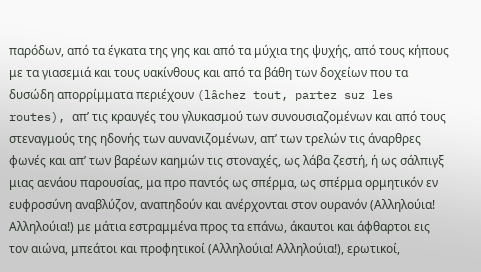παρόδων, από τα έγκατα της γης και από τα μύχια της ψυχής, από τους κήπους με τα γιασεμιά και τους υακίνθους και από τα βάθη των δοχείων που τα δυσώδη απορρίμματα περιέχουν (lâchez tout, partez suz les routes), απ’ τις κραυγές του γλυκασμού των συνουσιαζομένων και από τους στεναγμούς της ηδονής των αυνανιζομένων, απ’ των τρελών τις άναρθρες φωνές και απ’ των βαρέων καημών τις στοναχές, ως λάβα ζεστή, ή ως σάλπιγξ μιας αενάου παρουσίας, μα προ παντός ως σπέρμα, ως σπέρμα ορμητικόν εν ευφροσύνη αναβλύζον, αναπηδούν και ανέρχονται στον ουρανόν (Αλληλούια! Αλληλούια!) με μάτια εστραμμένα προς τα επάνω, άκαυτοι και άφθαρτοι εις τον αιώνα, μπεάτοι και προφητικοί (Αλληλούια! Αλληλούια!), ερωτικοί,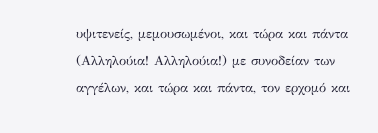υψιτενείς, μεμουσωμένοι, και τώρα και πάντα (Αλληλούια! Αλληλούια!) με συνοδείαν των αγγέλων, και τώρα και πάντα, τον ερχομό και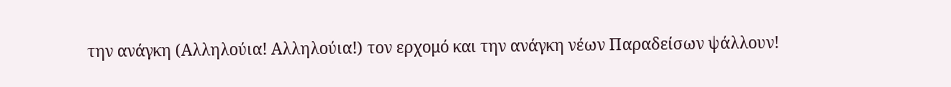την ανάγκη (Αλληλούια! Αλληλούια!) τον ερχομό και την ανάγκη νέων Παραδείσων ψάλλουν!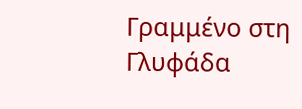Γραμμένο στη Γλυφάδα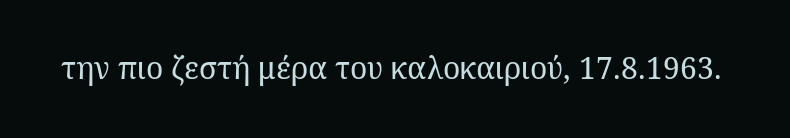την πιο ζεστή μέρα του καλοκαιριού, 17.8.1963.